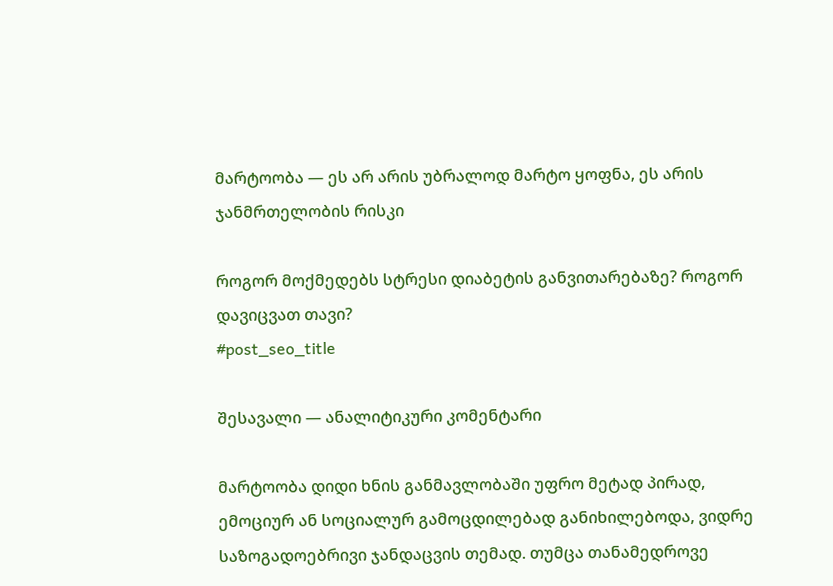მარტოობა — ეს არ არის უბრალოდ მარტო ყოფნა, ეს არის ჯანმრთელობის რისკი

როგორ მოქმედებს სტრესი დიაბეტის განვითარებაზე? როგორ დავიცვათ თავი?
#post_seo_title

შესავალი — ანალიტიკური კომენტარი

მარტოობა დიდი ხნის განმავლობაში უფრო მეტად პირად, ემოციურ ან სოციალურ გამოცდილებად განიხილებოდა, ვიდრე საზოგადოებრივი ჯანდაცვის თემად. თუმცა თანამედროვე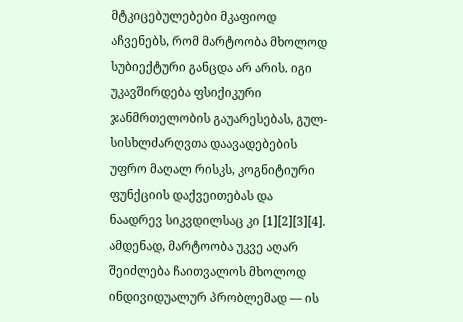მტკიცებულებები მკაფიოდ აჩვენებს, რომ მარტოობა მხოლოდ სუბიექტური განცდა არ არის. იგი უკავშირდება ფსიქიკური ჯანმრთელობის გაუარესებას, გულ-სისხლძარღვთა დაავადებების უფრო მაღალ რისკს, კოგნიტიური ფუნქციის დაქვეითებას და ნაადრევ სიკვდილსაც კი [1][2][3][4]. ამდენად, მარტოობა უკვე აღარ შეიძლება ჩაითვალოს მხოლოდ ინდივიდუალურ პრობლემად — ის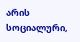არის სოციალური,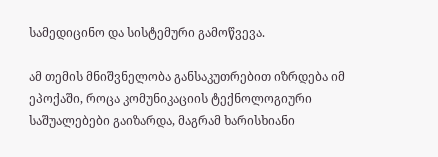სამედიცინო და სისტემური გამოწვევა.

ამ თემის მნიშვნელობა განსაკუთრებით იზრდება იმ ეპოქაში, როცა კომუნიკაციის ტექნოლოგიური საშუალებები გაიზარდა, მაგრამ ხარისხიანი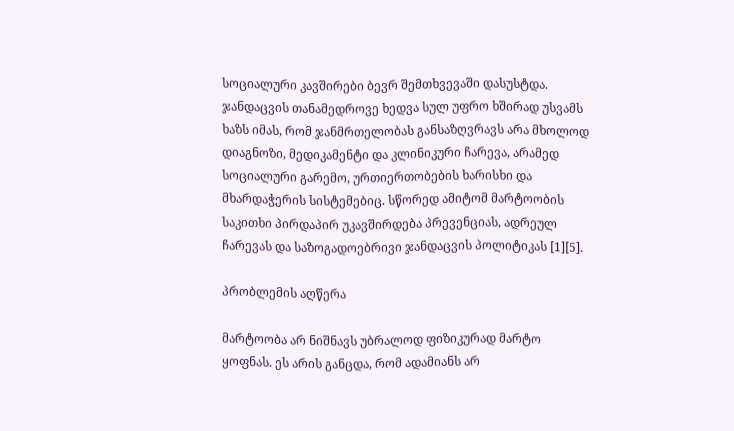სოციალური კავშირები ბევრ შემთხვევაში დასუსტდა. ჯანდაცვის თანამედროვე ხედვა სულ უფრო ხშირად უსვამს ხაზს იმას, რომ ჯანმრთელობას განსაზღვრავს არა მხოლოდ დიაგნოზი, მედიკამენტი და კლინიკური ჩარევა, არამედ სოციალური გარემო, ურთიერთობების ხარისხი და მხარდაჭერის სისტემებიც. სწორედ ამიტომ მარტოობის საკითხი პირდაპირ უკავშირდება პრევენციას, ადრეულ ჩარევას და საზოგადოებრივი ჯანდაცვის პოლიტიკას [1][5].

პრობლემის აღწერა

მარტოობა არ ნიშნავს უბრალოდ ფიზიკურად მარტო ყოფნას. ეს არის განცდა, რომ ადამიანს არ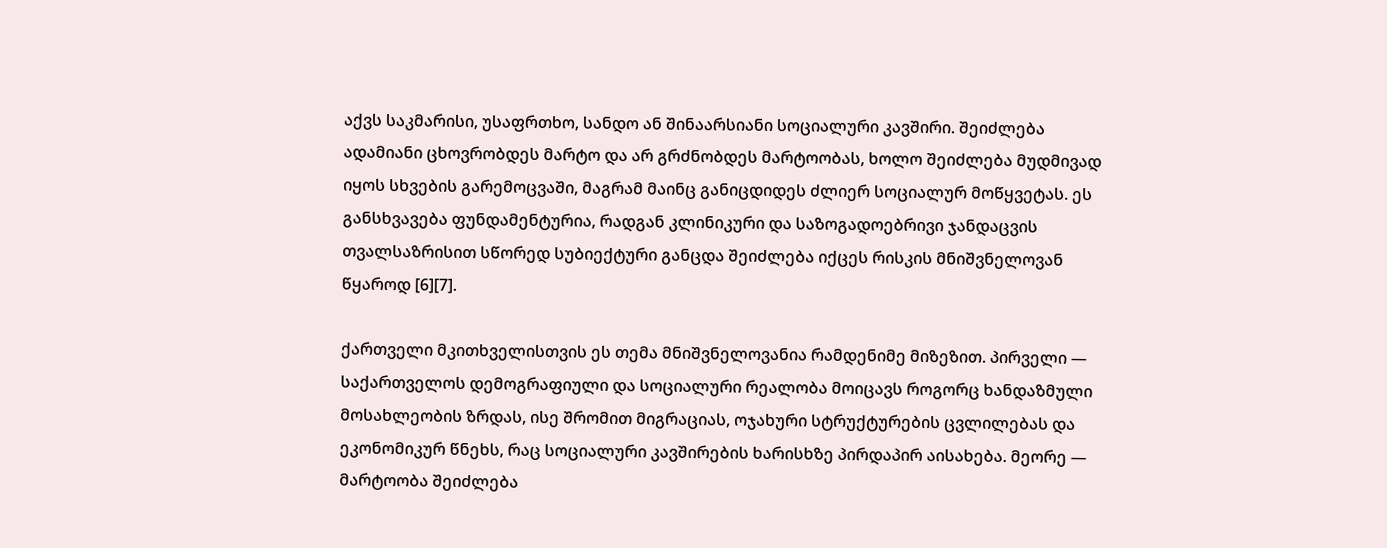აქვს საკმარისი, უსაფრთხო, სანდო ან შინაარსიანი სოციალური კავშირი. შეიძლება ადამიანი ცხოვრობდეს მარტო და არ გრძნობდეს მარტოობას, ხოლო შეიძლება მუდმივად იყოს სხვების გარემოცვაში, მაგრამ მაინც განიცდიდეს ძლიერ სოციალურ მოწყვეტას. ეს განსხვავება ფუნდამენტურია, რადგან კლინიკური და საზოგადოებრივი ჯანდაცვის თვალსაზრისით სწორედ სუბიექტური განცდა შეიძლება იქცეს რისკის მნიშვნელოვან წყაროდ [6][7].

ქართველი მკითხველისთვის ეს თემა მნიშვნელოვანია რამდენიმე მიზეზით. პირველი — საქართველოს დემოგრაფიული და სოციალური რეალობა მოიცავს როგორც ხანდაზმული მოსახლეობის ზრდას, ისე შრომით მიგრაციას, ოჯახური სტრუქტურების ცვლილებას და ეკონომიკურ წნეხს, რაც სოციალური კავშირების ხარისხზე პირდაპირ აისახება. მეორე — მარტოობა შეიძლება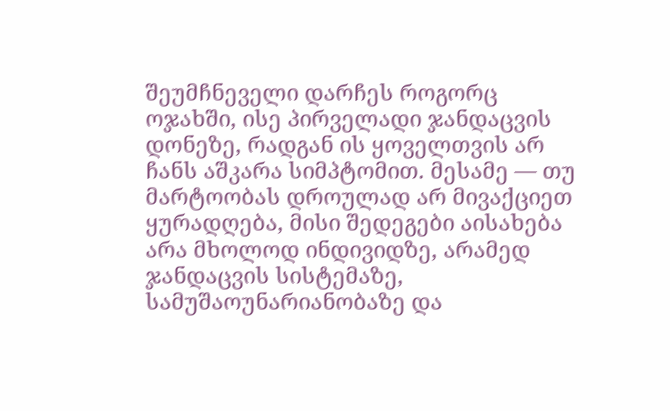შეუმჩნეველი დარჩეს როგორც ოჯახში, ისე პირველადი ჯანდაცვის დონეზე, რადგან ის ყოველთვის არ ჩანს აშკარა სიმპტომით. მესამე — თუ მარტოობას დროულად არ მივაქციეთ ყურადღება, მისი შედეგები აისახება არა მხოლოდ ინდივიდზე, არამედ ჯანდაცვის სისტემაზე, სამუშაოუნარიანობაზე და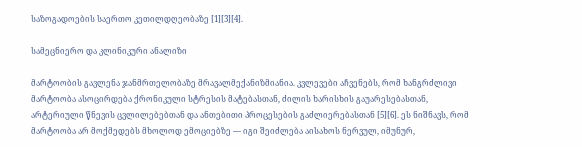საზოგადოების საერთო კეთილდღეობაზე [1][3][4].

სამეცნიერო და კლინიკური ანალიზი

მარტოობის გავლენა ჯანმრთელობაზე მრავალმექანიზმიანია. კვლევები აჩვენებს, რომ ხანგრძლივი მარტოობა ასოცირდება ქრონიკული სტრესის მატებასთან, ძილის ხარისხის გაუარესებასთან, არტერიული წნევის ცვლილებებთან და ანთებითი პროცესების გაძლიერებასთან [5][6]. ეს ნიშნავს, რომ მარტოობა არ მოქმედებს მხოლოდ ემოციებზე — იგი შეიძლება აისახოს ნერვულ, იმუნურ,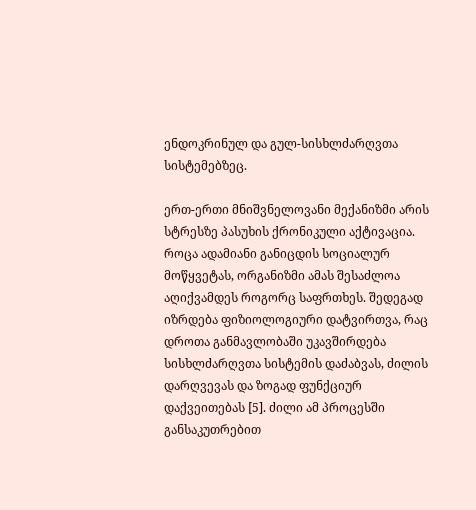ენდოკრინულ და გულ-სისხლძარღვთა სისტემებზეც.

ერთ-ერთი მნიშვნელოვანი მექანიზმი არის სტრესზე პასუხის ქრონიკული აქტივაცია. როცა ადამიანი განიცდის სოციალურ მოწყვეტას, ორგანიზმი ამას შესაძლოა აღიქვამდეს როგორც საფრთხეს. შედეგად იზრდება ფიზიოლოგიური დატვირთვა, რაც დროთა განმავლობაში უკავშირდება სისხლძარღვთა სისტემის დაძაბვას, ძილის დარღვევას და ზოგად ფუნქციურ დაქვეითებას [5]. ძილი ამ პროცესში განსაკუთრებით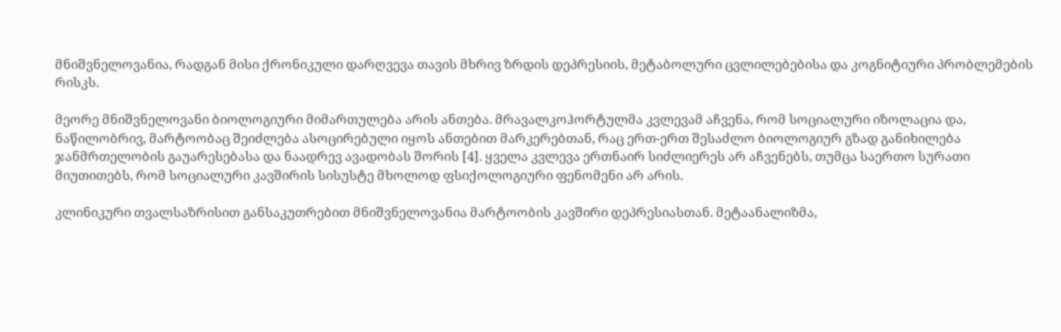მნიშვნელოვანია, რადგან მისი ქრონიკული დარღვევა თავის მხრივ ზრდის დეპრესიის, მეტაბოლური ცვლილებებისა და კოგნიტიური პრობლემების რისკს.

მეორე მნიშვნელოვანი ბიოლოგიური მიმართულება არის ანთება. მრავალკოჰორტულმა კვლევამ აჩვენა, რომ სოციალური იზოლაცია და, ნაწილობრივ, მარტოობაც შეიძლება ასოცირებული იყოს ანთებით მარკერებთან, რაც ერთ-ერთ შესაძლო ბიოლოგიურ გზად განიხილება ჯანმრთელობის გაუარესებასა და ნაადრევ ავადობას შორის [4]. ყველა კვლევა ერთნაირ სიძლიერეს არ აჩვენებს, თუმცა საერთო სურათი მიუთითებს, რომ სოციალური კავშირის სისუსტე მხოლოდ ფსიქოლოგიური ფენომენი არ არის.

კლინიკური თვალსაზრისით განსაკუთრებით მნიშვნელოვანია მარტოობის კავშირი დეპრესიასთან. მეტაანალიზმა,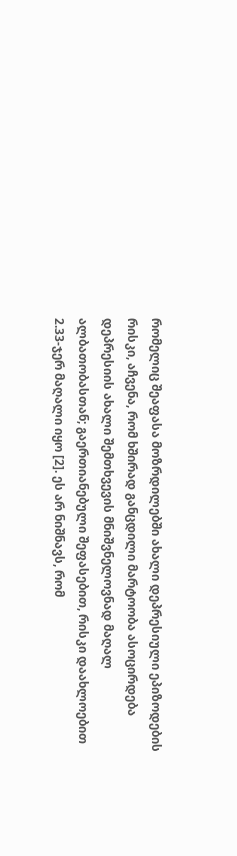რომელიც შეაფასა მოზრდილებში ახალი დეპრესიული ეპიზოდების რისკი, აჩვენა, რომ ხშირად განცდილი მარტოობა ასოცირდება დეპრესიის ახალი შემთხვევის მნიშვნელოვნად მაღალ ალბათობასთან; გაერთიანებული შეფასებით, რისკი დაახლოებით 2.33-ჯერ მაღალი იყო [2]. ეს არ ნიშნავს, რომ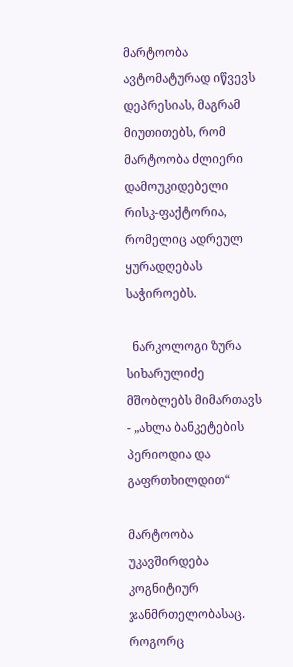მარტოობა ავტომატურად იწვევს დეპრესიას, მაგრამ მიუთითებს, რომ მარტოობა ძლიერი დამოუკიდებელი რისკ-ფაქტორია, რომელიც ადრეულ ყურადღებას საჭიროებს.

  ნარკოლოგი ზურა სიხარულიძე მშობლებს მიმართავს - „ახლა ბანკეტების პერიოდია და გაფრთხილდით“

მარტოობა უკავშირდება კოგნიტიურ ჯანმრთელობასაც. როგორც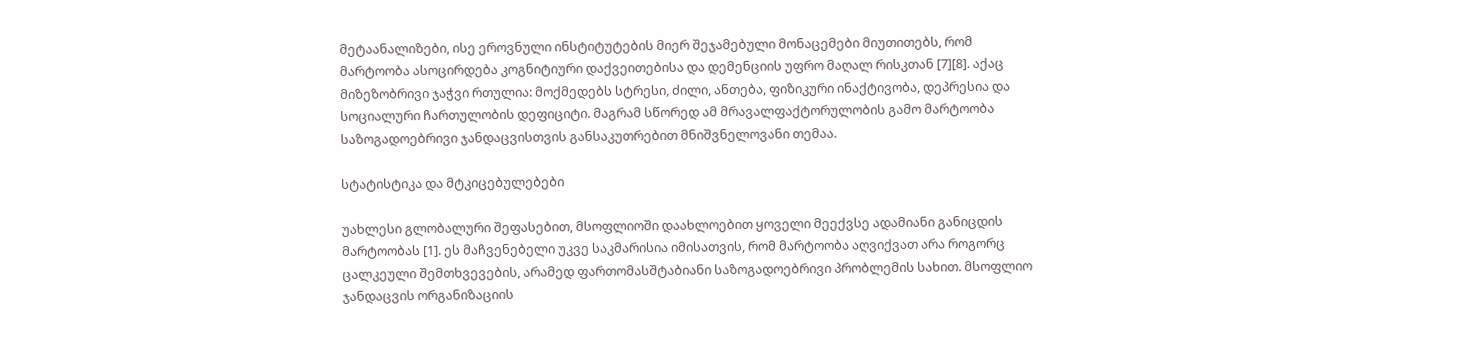მეტაანალიზები, ისე ეროვნული ინსტიტუტების მიერ შეჯამებული მონაცემები მიუთითებს, რომ მარტოობა ასოცირდება კოგნიტიური დაქვეითებისა და დემენციის უფრო მაღალ რისკთან [7][8]. აქაც მიზეზობრივი ჯაჭვი რთულია: მოქმედებს სტრესი, ძილი, ანთება, ფიზიკური ინაქტივობა, დეპრესია და სოციალური ჩართულობის დეფიციტი. მაგრამ სწორედ ამ მრავალფაქტორულობის გამო მარტოობა საზოგადოებრივი ჯანდაცვისთვის განსაკუთრებით მნიშვნელოვანი თემაა.

სტატისტიკა და მტკიცებულებები

უახლესი გლობალური შეფასებით, მსოფლიოში დაახლოებით ყოველი მეექვსე ადამიანი განიცდის მარტოობას [1]. ეს მაჩვენებელი უკვე საკმარისია იმისათვის, რომ მარტოობა აღვიქვათ არა როგორც ცალკეული შემთხვევების, არამედ ფართომასშტაბიანი საზოგადოებრივი პრობლემის სახით. მსოფლიო ჯანდაცვის ორგანიზაციის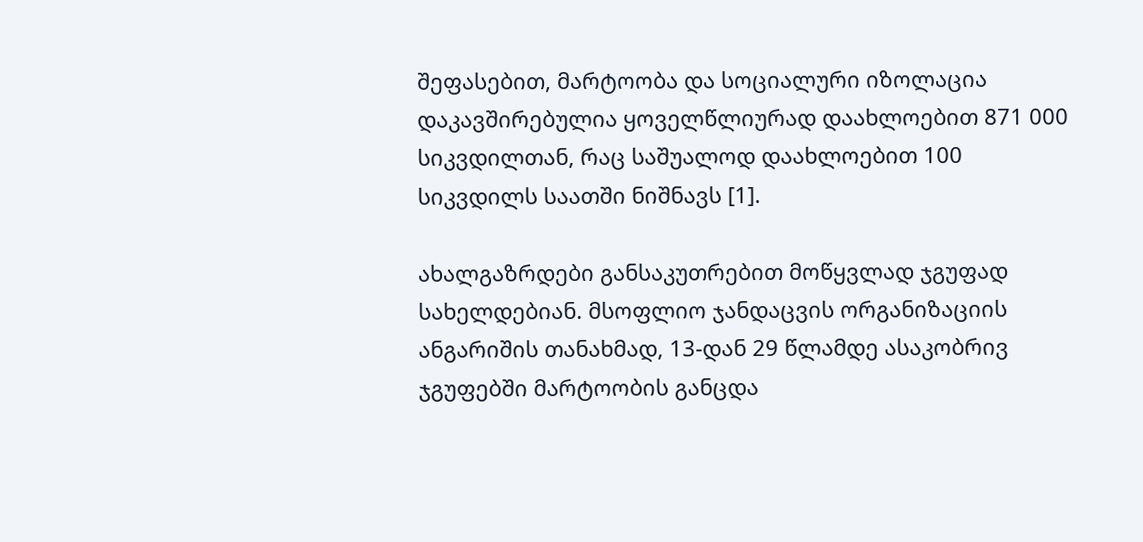შეფასებით, მარტოობა და სოციალური იზოლაცია დაკავშირებულია ყოველწლიურად დაახლოებით 871 000 სიკვდილთან, რაც საშუალოდ დაახლოებით 100 სიკვდილს საათში ნიშნავს [1].

ახალგაზრდები განსაკუთრებით მოწყვლად ჯგუფად სახელდებიან. მსოფლიო ჯანდაცვის ორგანიზაციის ანგარიშის თანახმად, 13-დან 29 წლამდე ასაკობრივ ჯგუფებში მარტოობის განცდა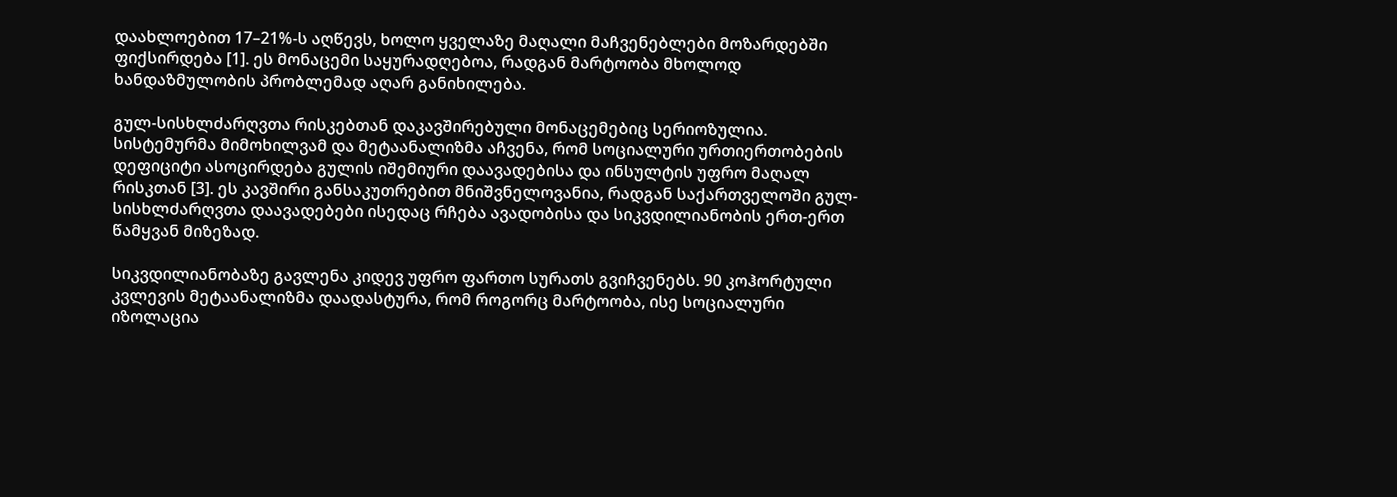დაახლოებით 17–21%-ს აღწევს, ხოლო ყველაზე მაღალი მაჩვენებლები მოზარდებში ფიქსირდება [1]. ეს მონაცემი საყურადღებოა, რადგან მარტოობა მხოლოდ ხანდაზმულობის პრობლემად აღარ განიხილება.

გულ-სისხლძარღვთა რისკებთან დაკავშირებული მონაცემებიც სერიოზულია. სისტემურმა მიმოხილვამ და მეტაანალიზმა აჩვენა, რომ სოციალური ურთიერთობების დეფიციტი ასოცირდება გულის იშემიური დაავადებისა და ინსულტის უფრო მაღალ რისკთან [3]. ეს კავშირი განსაკუთრებით მნიშვნელოვანია, რადგან საქართველოში გულ-სისხლძარღვთა დაავადებები ისედაც რჩება ავადობისა და სიკვდილიანობის ერთ-ერთ წამყვან მიზეზად.

სიკვდილიანობაზე გავლენა კიდევ უფრო ფართო სურათს გვიჩვენებს. 90 კოჰორტული კვლევის მეტაანალიზმა დაადასტურა, რომ როგორც მარტოობა, ისე სოციალური იზოლაცია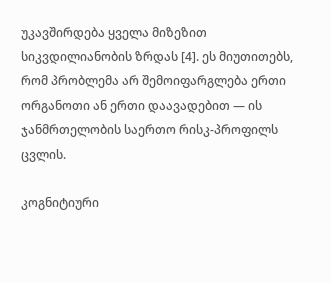უკავშირდება ყველა მიზეზით სიკვდილიანობის ზრდას [4]. ეს მიუთითებს, რომ პრობლემა არ შემოიფარგლება ერთი ორგანოთი ან ერთი დაავადებით — ის ჯანმრთელობის საერთო რისკ-პროფილს ცვლის.

კოგნიტიური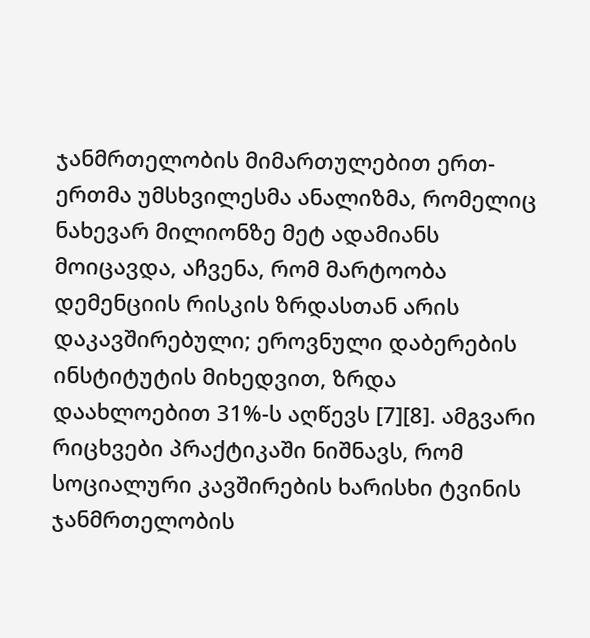ჯანმრთელობის მიმართულებით ერთ-ერთმა უმსხვილესმა ანალიზმა, რომელიც ნახევარ მილიონზე მეტ ადამიანს მოიცავდა, აჩვენა, რომ მარტოობა დემენციის რისკის ზრდასთან არის დაკავშირებული; ეროვნული დაბერების ინსტიტუტის მიხედვით, ზრდა დაახლოებით 31%-ს აღწევს [7][8]. ამგვარი რიცხვები პრაქტიკაში ნიშნავს, რომ სოციალური კავშირების ხარისხი ტვინის ჯანმრთელობის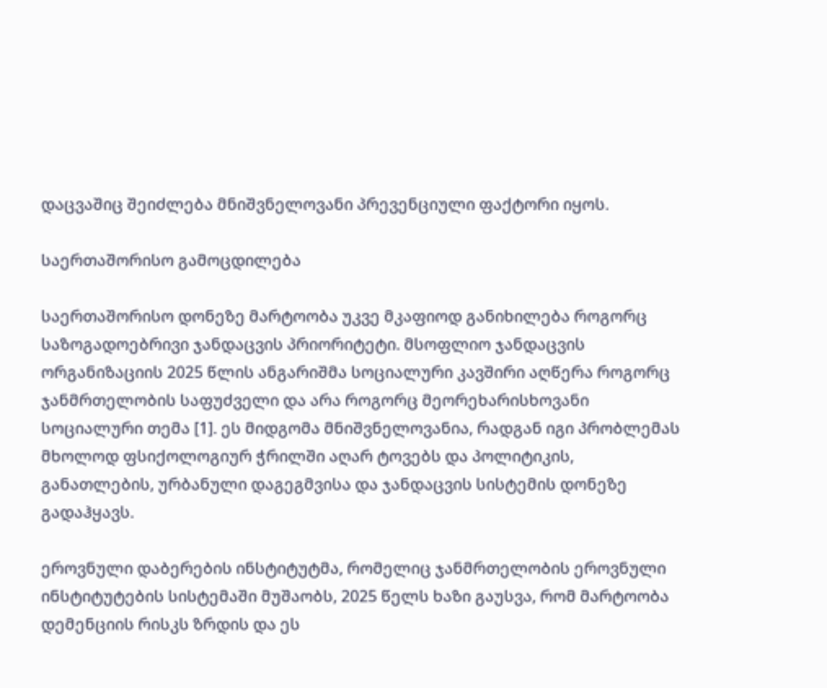დაცვაშიც შეიძლება მნიშვნელოვანი პრევენციული ფაქტორი იყოს.

საერთაშორისო გამოცდილება

საერთაშორისო დონეზე მარტოობა უკვე მკაფიოდ განიხილება როგორც საზოგადოებრივი ჯანდაცვის პრიორიტეტი. მსოფლიო ჯანდაცვის ორგანიზაციის 2025 წლის ანგარიშმა სოციალური კავშირი აღწერა როგორც ჯანმრთელობის საფუძველი და არა როგორც მეორეხარისხოვანი სოციალური თემა [1]. ეს მიდგომა მნიშვნელოვანია, რადგან იგი პრობლემას მხოლოდ ფსიქოლოგიურ ჭრილში აღარ ტოვებს და პოლიტიკის, განათლების, ურბანული დაგეგმვისა და ჯანდაცვის სისტემის დონეზე გადაჰყავს.

ეროვნული დაბერების ინსტიტუტმა, რომელიც ჯანმრთელობის ეროვნული ინსტიტუტების სისტემაში მუშაობს, 2025 წელს ხაზი გაუსვა, რომ მარტოობა დემენციის რისკს ზრდის და ეს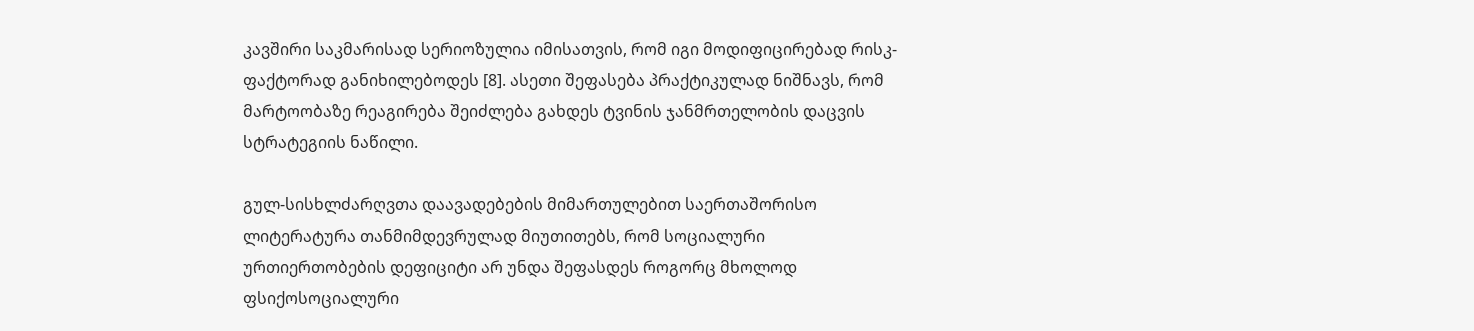კავშირი საკმარისად სერიოზულია იმისათვის, რომ იგი მოდიფიცირებად რისკ-ფაქტორად განიხილებოდეს [8]. ასეთი შეფასება პრაქტიკულად ნიშნავს, რომ მარტოობაზე რეაგირება შეიძლება გახდეს ტვინის ჯანმრთელობის დაცვის სტრატეგიის ნაწილი.

გულ-სისხლძარღვთა დაავადებების მიმართულებით საერთაშორისო ლიტერატურა თანმიმდევრულად მიუთითებს, რომ სოციალური ურთიერთობების დეფიციტი არ უნდა შეფასდეს როგორც მხოლოდ ფსიქოსოციალური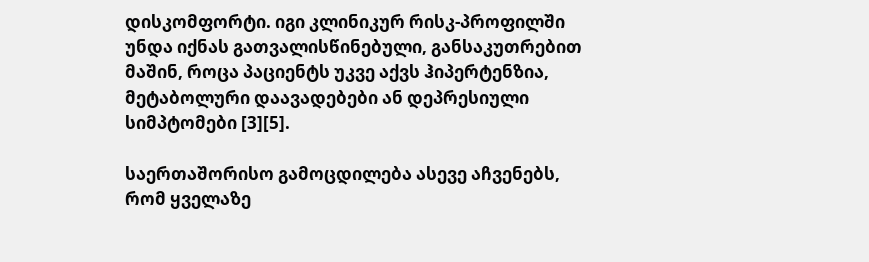დისკომფორტი. იგი კლინიკურ რისკ-პროფილში უნდა იქნას გათვალისწინებული, განსაკუთრებით მაშინ, როცა პაციენტს უკვე აქვს ჰიპერტენზია, მეტაბოლური დაავადებები ან დეპრესიული სიმპტომები [3][5].

საერთაშორისო გამოცდილება ასევე აჩვენებს, რომ ყველაზე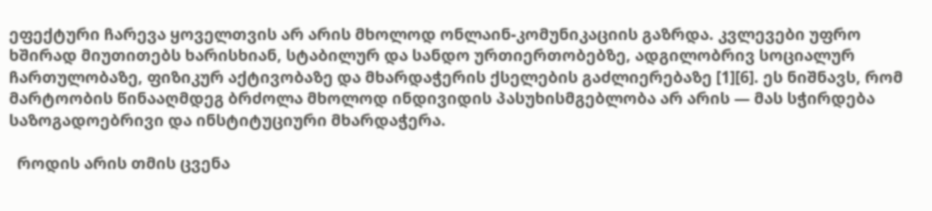ეფექტური ჩარევა ყოველთვის არ არის მხოლოდ ონლაინ-კომუნიკაციის გაზრდა. კვლევები უფრო ხშირად მიუთითებს ხარისხიან, სტაბილურ და სანდო ურთიერთობებზე, ადგილობრივ სოციალურ ჩართულობაზე, ფიზიკურ აქტივობაზე და მხარდაჭერის ქსელების გაძლიერებაზე [1][6]. ეს ნიშნავს, რომ მარტოობის წინააღმდეგ ბრძოლა მხოლოდ ინდივიდის პასუხისმგებლობა არ არის — მას სჭირდება საზოგადოებრივი და ინსტიტუციური მხარდაჭერა.

  როდის არის თმის ცვენა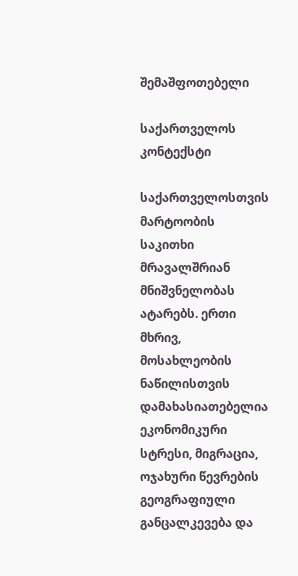შემაშფოთებელი

საქართველოს კონტექსტი

საქართველოსთვის მარტოობის საკითხი მრავალშრიან მნიშვნელობას ატარებს. ერთი მხრივ, მოსახლეობის ნაწილისთვის დამახასიათებელია ეკონომიკური სტრესი, მიგრაცია, ოჯახური წევრების გეოგრაფიული განცალკევება და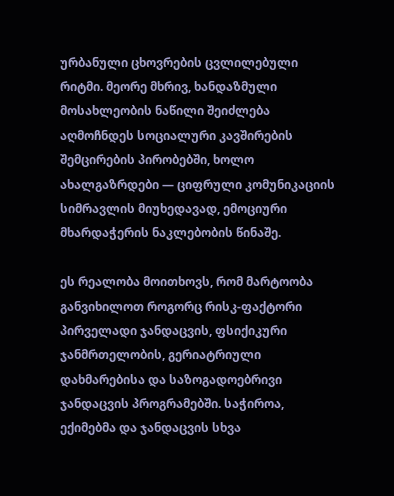ურბანული ცხოვრების ცვლილებული რიტმი. მეორე მხრივ, ხანდაზმული მოსახლეობის ნაწილი შეიძლება აღმოჩნდეს სოციალური კავშირების შემცირების პირობებში, ხოლო ახალგაზრდები — ციფრული კომუნიკაციის სიმრავლის მიუხედავად, ემოციური მხარდაჭერის ნაკლებობის წინაშე.

ეს რეალობა მოითხოვს, რომ მარტოობა განვიხილოთ როგორც რისკ-ფაქტორი პირველადი ჯანდაცვის, ფსიქიკური ჯანმრთელობის, გერიატრიული დახმარებისა და საზოგადოებრივი ჯანდაცვის პროგრამებში. საჭიროა, ექიმებმა და ჯანდაცვის სხვა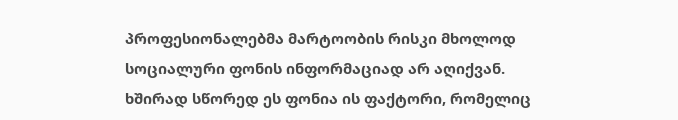პროფესიონალებმა მარტოობის რისკი მხოლოდ სოციალური ფონის ინფორმაციად არ აღიქვან. ხშირად სწორედ ეს ფონია ის ფაქტორი, რომელიც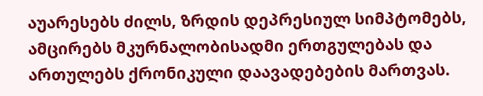აუარესებს ძილს, ზრდის დეპრესიულ სიმპტომებს, ამცირებს მკურნალობისადმი ერთგულებას და ართულებს ქრონიკული დაავადებების მართვას.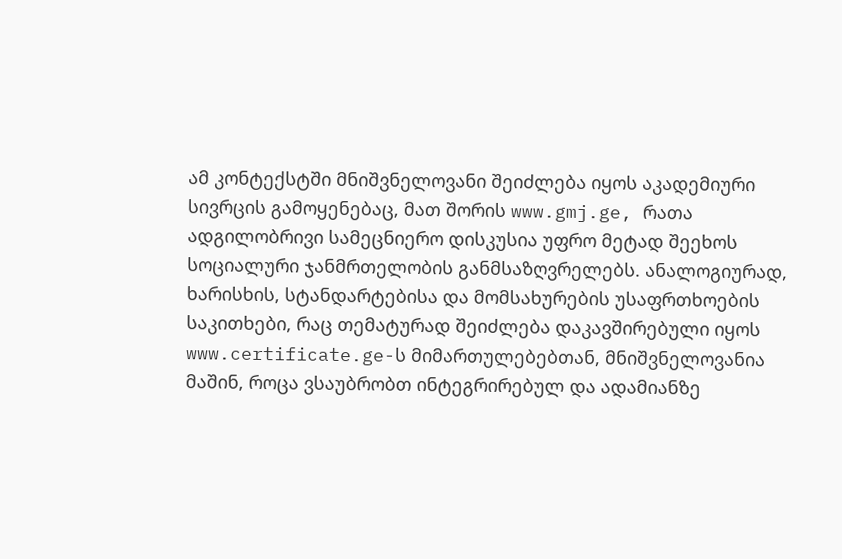ამ კონტექსტში მნიშვნელოვანი შეიძლება იყოს აკადემიური სივრცის გამოყენებაც, მათ შორის www.gmj.ge, რათა ადგილობრივი სამეცნიერო დისკუსია უფრო მეტად შეეხოს სოციალური ჯანმრთელობის განმსაზღვრელებს. ანალოგიურად, ხარისხის, სტანდარტებისა და მომსახურების უსაფრთხოების საკითხები, რაც თემატურად შეიძლება დაკავშირებული იყოს www.certificate.ge-ს მიმართულებებთან, მნიშვნელოვანია მაშინ, როცა ვსაუბრობთ ინტეგრირებულ და ადამიანზე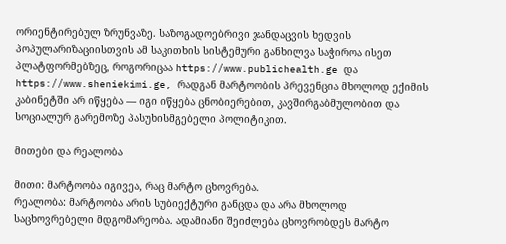ორიენტირებულ ზრუნვაზე. საზოგადოებრივი ჯანდაცვის ხედვის პოპულარიზაციისთვის ამ საკითხის სისტემური განხილვა საჭიროა ისეთ პლატფორმებზეც, როგორიცაა https://www.publichealth.ge და https://www.sheniekimi.ge, რადგან მარტოობის პრევენცია მხოლოდ ექიმის კაბინეტში არ იწყება — იგი იწყება ცნობიერებით, კავშირგაბმულობით და სოციალურ გარემოზე პასუხისმგებელი პოლიტიკით.

მითები და რეალობა

მითი: მარტოობა იგივეა, რაც მარტო ცხოვრება.
რეალობა: მარტოობა არის სუბიექტური განცდა და არა მხოლოდ საცხოვრებელი მდგომარეობა. ადამიანი შეიძლება ცხოვრობდეს მარტო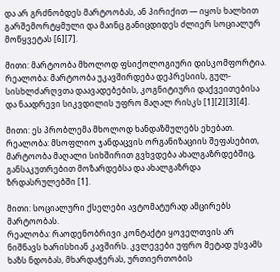და არ გრძნობდეს მარტოობას, ან პირიქით — იყოს ხალხით გარშემორტყმული და მაინც განიცდიდეს ძლიერ სოციალურ მოწყვეტას [6][7].

მითი: მარტოობა მხოლოდ ფსიქოლოგიური დისკომფორტია.
რეალობა: მარტოობა უკავშირდება დეპრესიის, გულ-სისხლძარღვთა დაავადებების, კოგნიტიური დაქვეითებისა და ნაადრევი სიკვდილის უფრო მაღალ რისკს [1][2][3][4].

მითი: ეს პრობლემა მხოლოდ ხანდაზმულებს ეხებათ.
რეალობა: მსოფლიო ჯანდაცვის ორგანიზაციის შეფასებით, მარტოობა მაღალი სიხშირით გვხვდება ახალგაზრდებშიც, განსაკუთრებით მოზარდებსა და ახალგაზრდა ზრდასრულებში [1].

მითი: სოციალური ქსელები ავტომატურად ამცირებს მარტოობას.
რეალობა: რაოდენობრივი კონტაქტი ყოველთვის არ ნიშნავს ხარისხიან კავშირს. კვლევები უფრო მეტად უსვამს ხაზს ნდობას, მხარდაჭერას, ურთიერთობის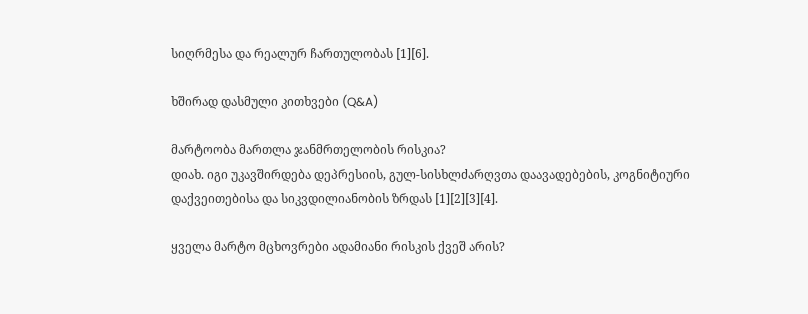სიღრმესა და რეალურ ჩართულობას [1][6].

ხშირად დასმული კითხვები (Q&A)

მარტოობა მართლა ჯანმრთელობის რისკია?
დიახ. იგი უკავშირდება დეპრესიის, გულ-სისხლძარღვთა დაავადებების, კოგნიტიური დაქვეითებისა და სიკვდილიანობის ზრდას [1][2][3][4].

ყველა მარტო მცხოვრები ადამიანი რისკის ქვეშ არის?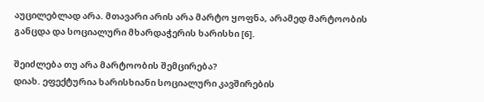აუცილებლად არა. მთავარი არის არა მარტო ყოფნა, არამედ მარტოობის განცდა და სოციალური მხარდაჭერის ხარისხი [6].

შეიძლება თუ არა მარტოობის შემცირება?
დიახ. ეფექტურია ხარისხიანი სოციალური კავშირების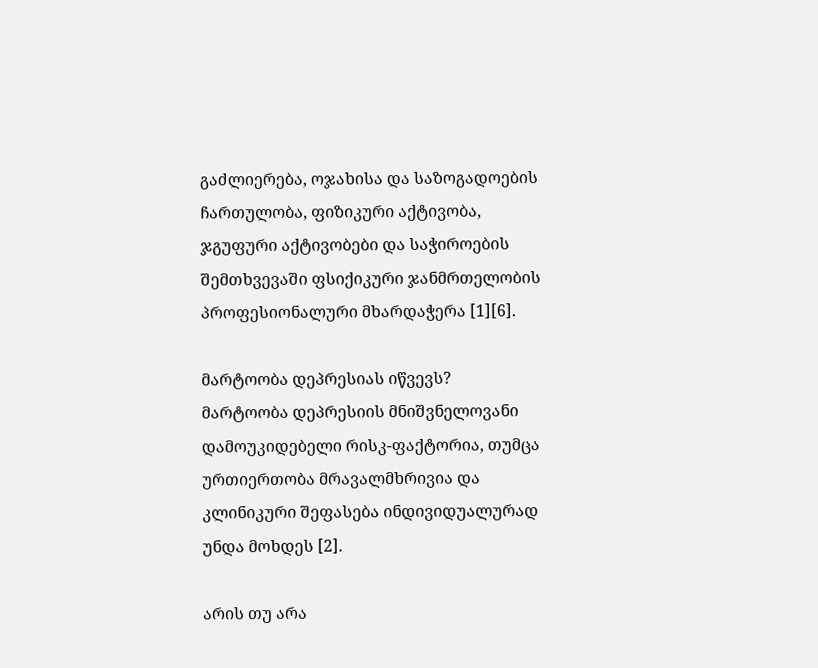გაძლიერება, ოჯახისა და საზოგადოების ჩართულობა, ფიზიკური აქტივობა, ჯგუფური აქტივობები და საჭიროების შემთხვევაში ფსიქიკური ჯანმრთელობის პროფესიონალური მხარდაჭერა [1][6].

მარტოობა დეპრესიას იწვევს?
მარტოობა დეპრესიის მნიშვნელოვანი დამოუკიდებელი რისკ-ფაქტორია, თუმცა ურთიერთობა მრავალმხრივია და კლინიკური შეფასება ინდივიდუალურად უნდა მოხდეს [2].

არის თუ არა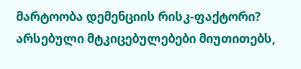მარტოობა დემენციის რისკ-ფაქტორი?
არსებული მტკიცებულებები მიუთითებს,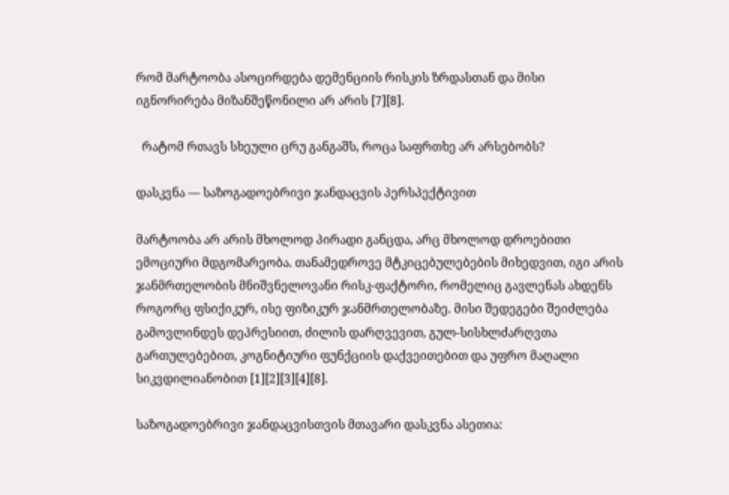რომ მარტოობა ასოცირდება დემენციის რისკის ზრდასთან და მისი იგნორირება მიზანშეწონილი არ არის [7][8].

  რატომ რთავს სხეული ცრუ განგაშს, როცა საფრთხე არ არსებობს?

დასკვნა — საზოგადოებრივი ჯანდაცვის პერსპექტივით

მარტოობა არ არის მხოლოდ პირადი განცდა, არც მხოლოდ დროებითი ემოციური მდგომარეობა. თანამედროვე მტკიცებულებების მიხედვით, იგი არის ჯანმრთელობის მნიშვნელოვანი რისკ-ფაქტორი, რომელიც გავლენას ახდენს როგორც ფსიქიკურ, ისე ფიზიკურ ჯანმრთელობაზე. მისი შედეგები შეიძლება გამოვლინდეს დეპრესიით, ძილის დარღვევით, გულ-სისხლძარღვთა გართულებებით, კოგნიტიური ფუნქციის დაქვეითებით და უფრო მაღალი სიკვდილიანობით [1][2][3][4][8].

საზოგადოებრივი ჯანდაცვისთვის მთავარი დასკვნა ასეთია: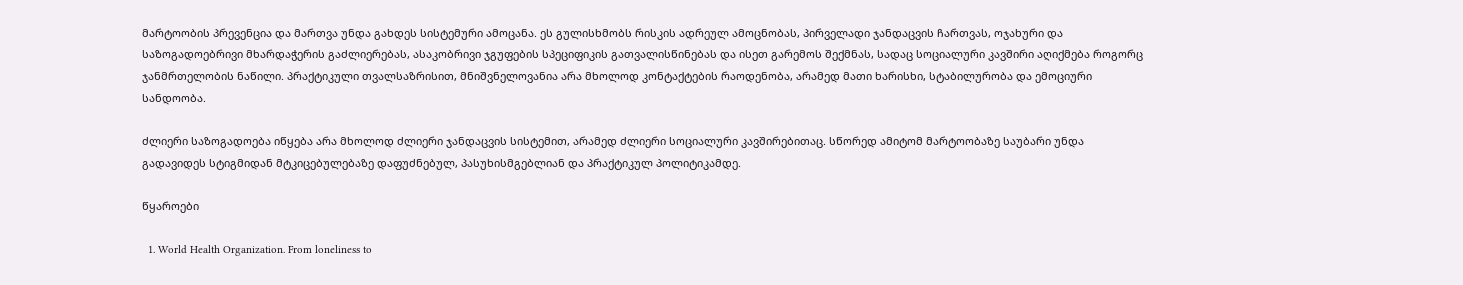მარტოობის პრევენცია და მართვა უნდა გახდეს სისტემური ამოცანა. ეს გულისხმობს რისკის ადრეულ ამოცნობას, პირველადი ჯანდაცვის ჩართვას, ოჯახური და საზოგადოებრივი მხარდაჭერის გაძლიერებას, ასაკობრივი ჯგუფების სპეციფიკის გათვალისწინებას და ისეთ გარემოს შექმნას, სადაც სოციალური კავშირი აღიქმება როგორც ჯანმრთელობის ნაწილი. პრაქტიკული თვალსაზრისით, მნიშვნელოვანია არა მხოლოდ კონტაქტების რაოდენობა, არამედ მათი ხარისხი, სტაბილურობა და ემოციური სანდოობა.

ძლიერი საზოგადოება იწყება არა მხოლოდ ძლიერი ჯანდაცვის სისტემით, არამედ ძლიერი სოციალური კავშირებითაც. სწორედ ამიტომ მარტოობაზე საუბარი უნდა გადავიდეს სტიგმიდან მტკიცებულებაზე დაფუძნებულ, პასუხისმგებლიან და პრაქტიკულ პოლიტიკამდე.

წყაროები

  1. World Health Organization. From loneliness to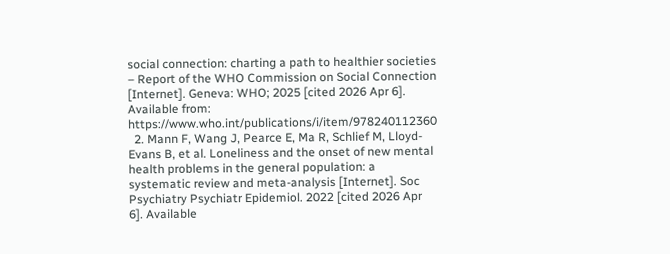social connection: charting a path to healthier societies – Report of the WHO Commission on Social Connection [Internet]. Geneva: WHO; 2025 [cited 2026 Apr 6]. Available from: https://www.who.int/publications/i/item/978240112360
  2. Mann F, Wang J, Pearce E, Ma R, Schlief M, Lloyd-Evans B, et al. Loneliness and the onset of new mental health problems in the general population: a systematic review and meta-analysis [Internet]. Soc Psychiatry Psychiatr Epidemiol. 2022 [cited 2026 Apr 6]. Available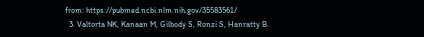from: https://pubmed.ncbi.nlm.nih.gov/35583561/
  3. Valtorta NK, Kanaan M, Gilbody S, Ronzi S, Hanratty B.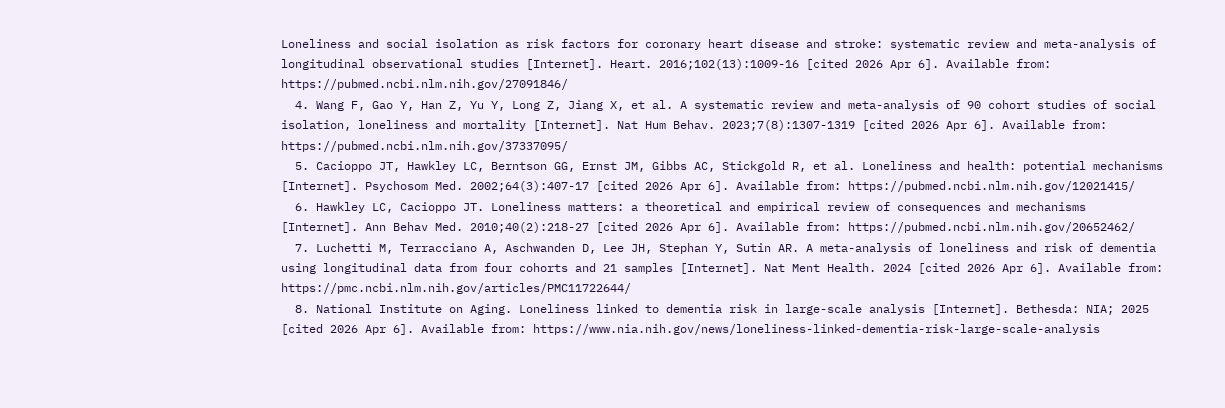Loneliness and social isolation as risk factors for coronary heart disease and stroke: systematic review and meta-analysis of longitudinal observational studies [Internet]. Heart. 2016;102(13):1009-16 [cited 2026 Apr 6]. Available from: https://pubmed.ncbi.nlm.nih.gov/27091846/
  4. Wang F, Gao Y, Han Z, Yu Y, Long Z, Jiang X, et al. A systematic review and meta-analysis of 90 cohort studies of social isolation, loneliness and mortality [Internet]. Nat Hum Behav. 2023;7(8):1307-1319 [cited 2026 Apr 6]. Available from: https://pubmed.ncbi.nlm.nih.gov/37337095/
  5. Cacioppo JT, Hawkley LC, Berntson GG, Ernst JM, Gibbs AC, Stickgold R, et al. Loneliness and health: potential mechanisms [Internet]. Psychosom Med. 2002;64(3):407-17 [cited 2026 Apr 6]. Available from: https://pubmed.ncbi.nlm.nih.gov/12021415/
  6. Hawkley LC, Cacioppo JT. Loneliness matters: a theoretical and empirical review of consequences and mechanisms [Internet]. Ann Behav Med. 2010;40(2):218-27 [cited 2026 Apr 6]. Available from: https://pubmed.ncbi.nlm.nih.gov/20652462/
  7. Luchetti M, Terracciano A, Aschwanden D, Lee JH, Stephan Y, Sutin AR. A meta-analysis of loneliness and risk of dementia using longitudinal data from four cohorts and 21 samples [Internet]. Nat Ment Health. 2024 [cited 2026 Apr 6]. Available from: https://pmc.ncbi.nlm.nih.gov/articles/PMC11722644/
  8. National Institute on Aging. Loneliness linked to dementia risk in large-scale analysis [Internet]. Bethesda: NIA; 2025 [cited 2026 Apr 6]. Available from: https://www.nia.nih.gov/news/loneliness-linked-dementia-risk-large-scale-analysis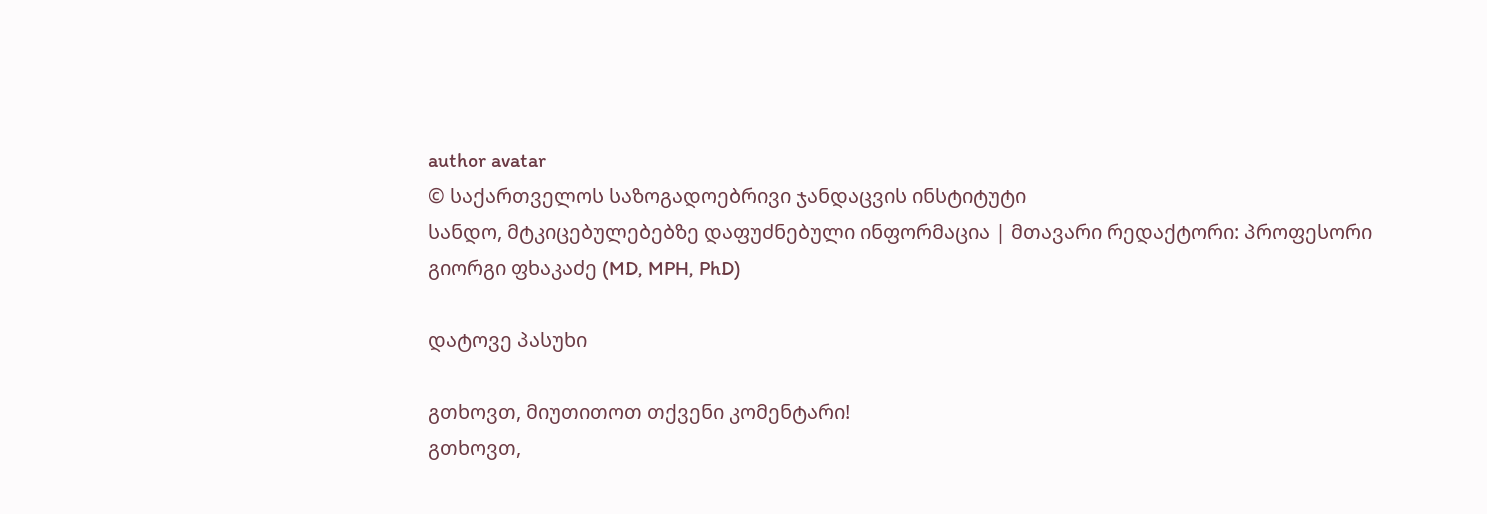author avatar
© საქართველოს საზოგადოებრივი ჯანდაცვის ინსტიტუტი
სანდო, მტკიცებულებებზე დაფუძნებული ინფორმაცია | მთავარი რედაქტორი: პროფესორი გიორგი ფხაკაძე (MD, MPH, PhD)

დატოვე პასუხი

გთხოვთ, მიუთითოთ თქვენი კომენტარი!
გთხოვთ,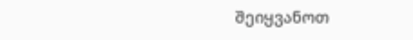შეიყვანოთ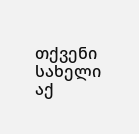თქვენი სახელი აქ